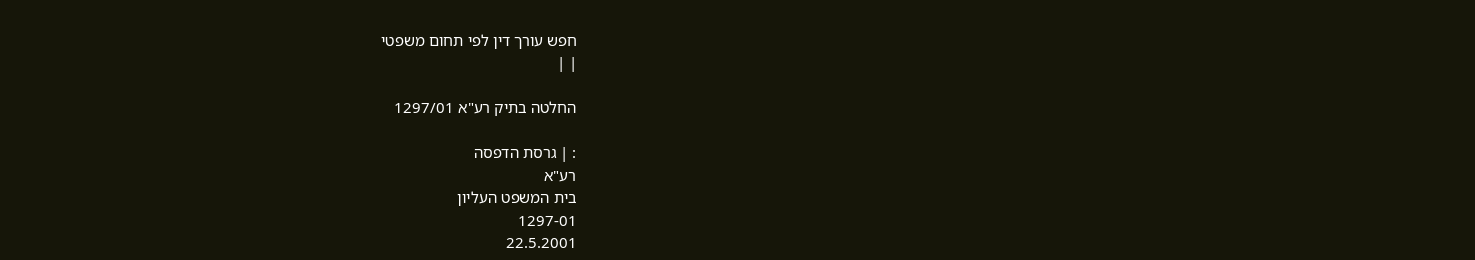חפש עורך דין לפי תחום משפטי
| |

החלטה בתיק רע"א 1297/01

: | גרסת הדפסה
רע"א
בית המשפט העליון
1297-01
22.5.2001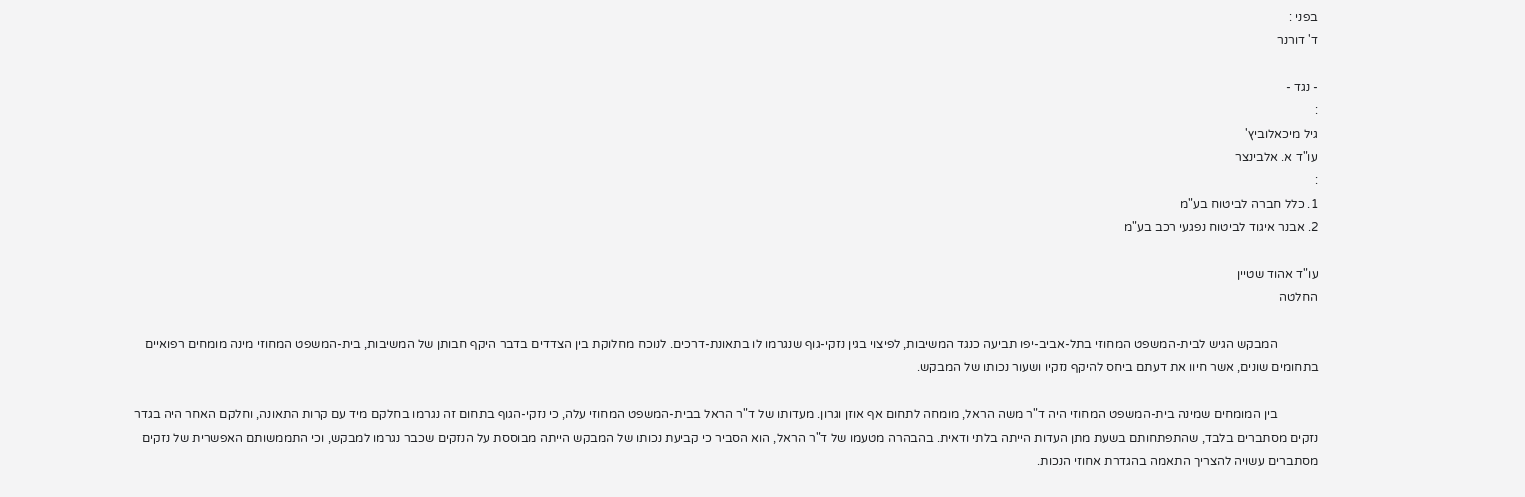בפני :
ד' דורנר

- נגד -
:
גיל מיכאלוביץ'
עו"ד א. אלבינצר
:
1. כלל חברה לביטוח בע"מ
2. אבנר איגוד לביטוח נפגעי רכב בע"מ

עו"ד אהוד שטיין
החלטה

             המבקש הגיש לבית-המשפט המחוזי בתל-אביב-יפו תביעה כנגד המשיבות, לפיצוי בגין נזקי-גוף שנגרמו לו בתאונת-דרכים. לנוכח מחלוקת בין הצדדים בדבר היקף חבותן של המשיבות, בית-המשפט המחוזי מינה מומחים רפואיים בתחומים שונים, אשר חיוו את דעתם ביחס להיקף נזקיו ושעור נכותו של המבקש.

             בין המומחים שמינה בית-המשפט המחוזי היה ד"ר משה הראל, מומחה לתחום אף אוזן וגרון. מעדותו של ד"ר הראל בבית-המשפט המחוזי עלה, כי נזקי-הגוף בתחום זה נגרמו בחלקם מיד עם קרות התאונה, וחלקם האחר היה בגדר נזקים מסתברים בלבד, שהתפתחותם בשעת מתן העדות הייתה בלתי ודאית. בהבהרה מטעמו של ד"ר הראל, הוא הסביר כי קביעת נכותו של המבקש הייתה מבוססת על הנזקים שכבר נגרמו למבקש, וכי התממשותם האפשרית של נזקים מסתברים עשויה להצריך התאמה בהגדרת אחוזי הנכות.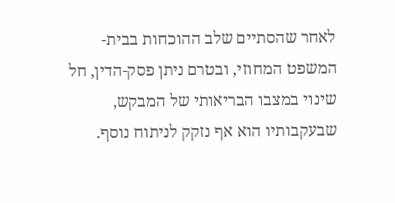לאחר שהסתיים שלב ההוכחות בבית-המשפט המחוזי, ובטרם ניתן פסק-הדין, חל שינוי במצבו הבריאותי של המבקש, שבעקבותיו הוא אף נזקק לניתוח נוסף.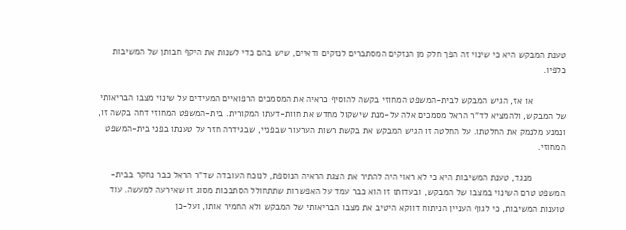טענת המבקש היא כי שינוי זה הפך חלק מן הנזקים המסתברים לנזקים ודאיים, שיש בהם כדי לשנות את היקף חבותן של המשיבות כלפיו.

             או אז, הגיש המבקש לבית-המשפט המחוזי בקשה להוסיף כראיה את המסמכים הרפואיים המעידים על שינוי מצבו הבריאותי של המבקש, ולהמציא לד"ר הראל מסמכים אלה על-מנת שישקול מחדש את חוות-דעתו המקורית. בית-המשפט המחוזי דחה בקשה זו, ונמנע מלנמק את החלטתו. על החלטה זו הגיש המבקש את בקשת רשות הערעור שבפניי, שבגידרה חזר על טענתו בפני בית-המשפט המחוזי.

             מנגד, טענת המשיבות היא כי לא ראוי היה להתיר את הצגת הראיה הנוספת, לנוכח העובדה שד"ר הראל כבר נחקר בבית-המשפט טרם השינוי במצבו של המבקש, ובעדותו זו הוא כבר עמד על האפשרות שתתחולל הסתבכות מסוג זו שאירעה למעשה. עוד טוענות המשיבות, כי לגוף העניין הניתוח דווקא היטיב את מצבו הבריאותי של המבקש ולא החמיר אותו, ועל-כן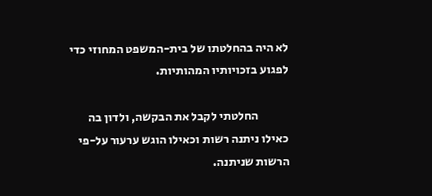לא היה בהחלטתו של בית-המשפט המחוזי כדי לפגוע בזכויותיו המהותיות.

             החלטתי לקבל את הבקשה, ולדון בה כאילו ניתנה רשות וכאילו הוגש ערעור על-פי הרשות שניתנה.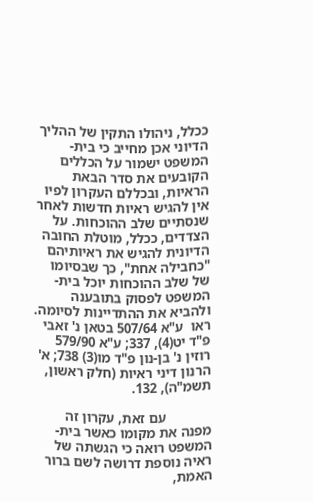ככלל, ניהולו התקין של ההליך הדיוני אכן מחייב כי בית-המשפט ישמור על הכללים הקובעים את סדר הבאת הראיות, ובכללם העקרון לפיו אין להגיש ראיות חדשות לאחר שנסתיים שלב ההוכחות. על הצדדים, ככלל, מוטלת החובה הדיונית להגיש את ראיותיהם "כחבילה אחת", כך שבסיומו של שלב ההוכחות יוכל בית-המשפט לפסוק בתובענה ולהביא את ההתדיינות לסיומה. ראו  ע"א 507/64 בטאן נ' זאבי פ"ד יט(4), 337; ע"א 579/90 רוזין נ' בן-נון פ"ד מו(3) 738; א' הרנון דיני ראיות (חלק ראשון, תשמ"ה), 132.

             עם זאת, עקרון זה מפנה את מקומו כאשר בית-המשפט רואה כי הגשתה של ראיה נוספת דרושה לשם ברור האמת,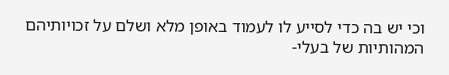וכי יש בה כדי לסייע לו לעמוד באופן מלא ושלם על זכויותיהם המהותיות של בעלי-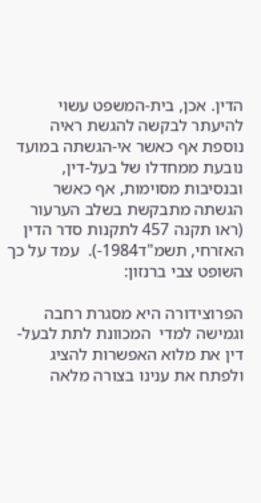הדין. אכן, בית-המשפט עשוי להיעתר לבקשה להגשת ראיה נוספת אף כאשר אי-הגשתה במועד נובעת ממחדלו של בעל-דין, ובנסיבות מסוימות, אף כאשר הגשתה מתבקשת בשלב הערעור (ראו תקנה 457 לתקנות סדר הדין האזרחי, תשמ"ד1984-).  עמד על כך השופט צבי ברנזון:

הפרוצידורה היא מסגרת רחבה וגמישה למדי  המכוונת לתת לבעל-דין את מלוא האפשרות להציג  ולפתח את ענינו בצורה מלאה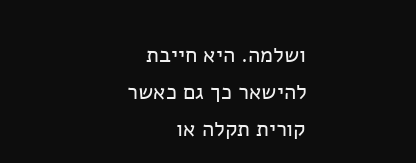ושלמה. היא חייבת להישאר כך גם כאשר קורית תקלה או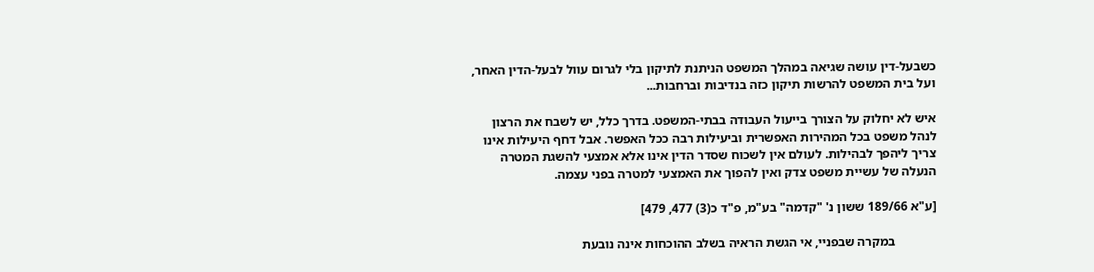כשבעל-דין עושה שגיאה במהלך המשפט הניתנת לתיקון בלי לגרום עוול לבעל-הדין האחר, ועל בית המשפט להרשות תיקון כזה בנדיבות וברחבות...

איש לא יחלוק על הצורך בייעול העבודה בבתי-המשפט. בדרך כלל, יש לשבח את הרצון לנהל משפט בכל המהירות האפשרית וביעילות רבה ככל האפשר. אבל דחף היעילות אינו צריך ליהפך לבהילות. לעולם אין לשכוח שסדר הדין אינו אלא אמצעי להשגת המטרה הנעלה של עשיית משפט צדק ואין להפוך את האמצעי למטרה בפני עצמה.

[ע"א 189/66 ששון נ' "קדמה" בע"מ, פ"ד כ(3) 477, 479]

             במקרה שבפניי, אי הגשת הראיה בשלב ההוכחות אינה נובעת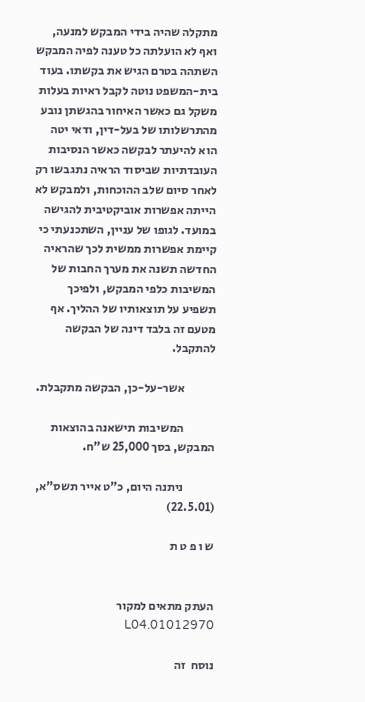מתקלה שהיה בידי המבקש למנעה, ואף לא הועלתה כל טענה לפיה המבקש השתהה בטרם הגיש את בקשתו. בעוד בית-המשפט נוטה לקבל ראיות בעלות משקל גם כאשר האיחור בהגשתן נובע מהתרשלותו של בעל-דין, ודאי יטה הוא להיעתר לבקשה כאשר הנסיבות העובדתיות שביסוד הראיה נתגבשו רק לאחר סיום שלב ההוכחות, ולמבקש לא הייתה אפשרות אוביקטיבית להגישה במועד. לגופו של עניין, השתכנעתי כי קיימת אפשרות ממשית לכך שהראיה החדשה תשנה את מערך החבות של המשיבות כלפי המבקש, ולפיכך תשפיע על תוצאותיו של ההליך. אף מטעם זה בלבד דינה של הבקשה להתקבל.

             אשר-על-כן, הבקשה מתקבלת.

             המשיבות תישאנה בהוצאות המבקש, בסך 25,000 ש"ח.

             ניתנה היום, כ"ט אייר תשס"א, (22.5.01)

ש ו פ ט ת


העתק מתאים למקור  01012970.L04

נוסח  זה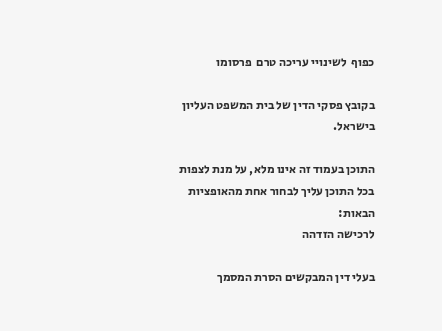כפוף  לשינויי עריכה טרם  פרסומו

בקובץ פסקי הדין של בית המשפט העליון בישראל.

התוכן בעמוד זה אינו מלא, על מנת לצפות בכל התוכן עליך לבחור אחת מהאופציות הבאות:
לרכישה הזדהה

בעלי דין המבקשים הסרת המסמך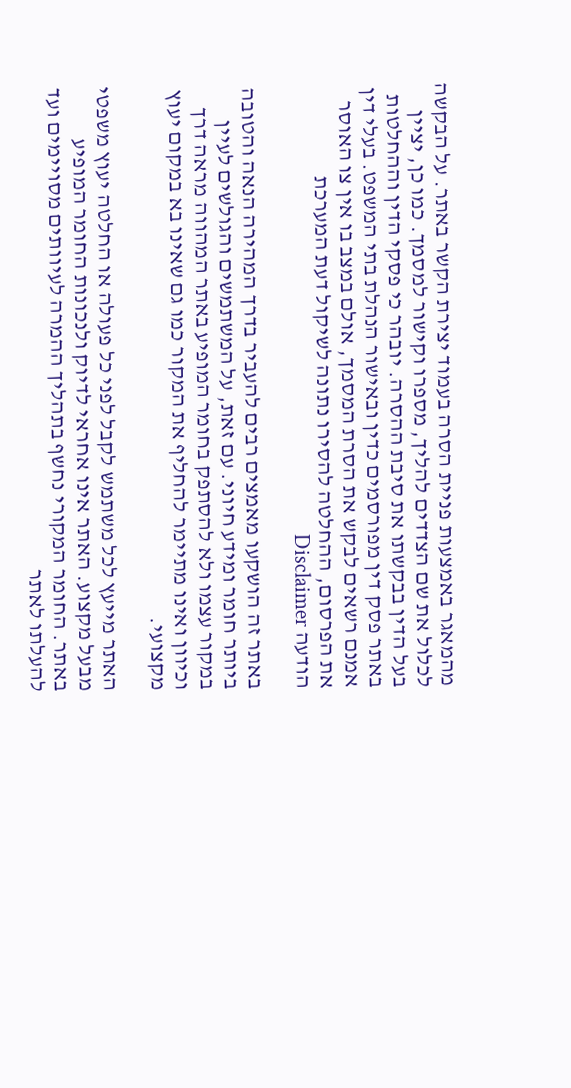מהמאגר באמצעות פניית הסרה בעמוד יצירת הקשר באתר. על הבקשה לכלול את שם הצדדים להליך, מספרו וקישור למסמך. כמו כן, יציין בעל הדין בבקשתו את סיבת ההסרה. יובהר כי פסקי הדין וההחלטות באתר פסק דין מפורסמים כדין ובאישור הנהלת בתי המשפט. בעלי דין אמנם רשאים לבקש את הסרת המסמך, אולם במצב בו אין צו האוסר את הפרסום, ההחלטה להסירו נתונה לשיקול דעת המערכת
הודעה Disclaimer

באתר זה הושקעו מאמצים רבים להעביר בדרך המהירה הנאה והטובה ביותר חומר ומידע חיוני. עם זאת, על המשתמשים והגולשים לעיין במקור עצמו ולא להסתפק בחומר המופיע באתר המהווה מראה דרך וכיוון ואינו מתיימר להחליף את המקור כמו גם שאינו בא במקום יעוץ מקצועי.

האתר מייעץ לכל משתמש לקבל לפני כל פעולה או החלטה יעוץ משפטי מבעל מקצוע. האתר אינו אחראי לדיוק ולנכונות החומר המופיע באתר. החומר המקורי נחשף בתהליך ההמרה לעיוותים מסויימים ועד להעלתו לאתר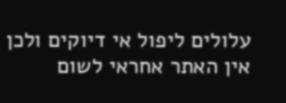עלולים ליפול אי דיוקים ולכן אין האתר אחראי לשום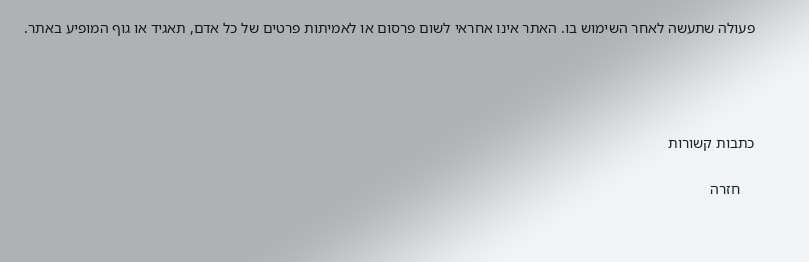פעולה שתעשה לאחר השימוש בו. האתר אינו אחראי לשום פרסום או לאמיתות פרטים של כל אדם, תאגיד או גוף המופיע באתר.




כתבות קשורות

    חזרה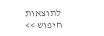לתוצאות חיפוש >>